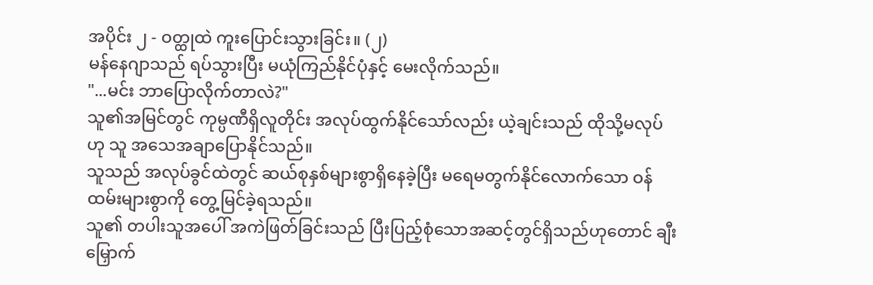အပိုင်း ၂ - ဝတ္ထုထဲ ကူးပြောင်းသွားခြင်း။ (၂)
မန်နေဂျာသည် ရပ်သွားပြီး မယုံကြည်နိုင်ပုံနှင့် မေးလိုက်သည်။
"...မင်း ဘာပြောလိုက်တာလဲ?"
သူ၏အမြင်တွင် ကုမ္ပဏီရှိလူတိုင်း အလုပ်ထွက်နိုင်သော်လည်း ယဲ့ချင်းသည် ထိုသို့မလုပ်ဟု သူ အသေအချာပြောနိုင်သည်။
သူသည် အလုပ်ခွင်ထဲတွင် ဆယ်စုနှစ်များစွာရှိနေခဲ့ပြီး မရေမတွက်နိုင်လောက်သော ဝန်ထမ်းများစွာကို တွေ့မြင်ခဲ့ရသည်။
သူ၏ တပါးသူအပေါ် အကဲဖြတ်ခြင်းသည် ပြီးပြည့်စုံသောအဆင့်တွင်ရှိသည်ဟုတောင် ချီးမြှောက်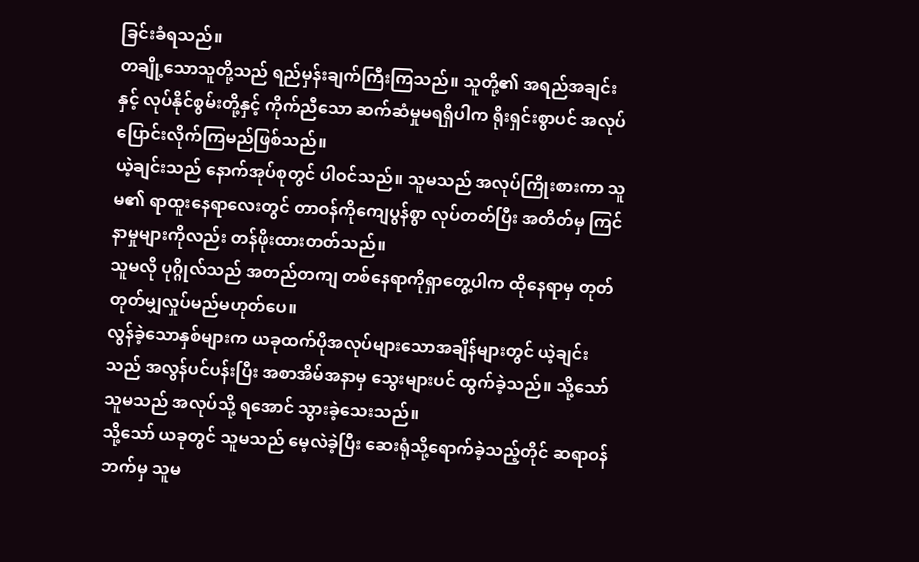ခြင်းခံရသည်။
တချို့သောသူတို့သည် ရည်မှန်းချက်ကြီးကြသည်။ သူတို့၏ အရည်အချင်းနှင့် လုပ်နိုင်စွမ်းတို့နှင့် ကိုက်ညီသော ဆက်ဆံမှုမရရှိပါက ရိုးရှင်းစွာပင် အလုပ်ပြောင်းလိုက်ကြမည်ဖြစ်သည်။
ယဲ့ချင်းသည် နောက်အုပ်စုတွင် ပါဝင်သည်။ သူမသည် အလုပ်ကြိုးစားကာ သူမ၏ ရာထူးနေရာလေးတွင် တာဝန်ကိုကျေပွန်စွာ လုပ်တတ်ပြီး အတိတ်မှ ကြင်နာမှုများကိုလည်း တန်ဖိုးထားတတ်သည်။
သူမလို ပုဂ္ဂိုလ်သည် အတည်တကျ တစ်နေရာကိုရှာတွေ့ပါက ထိုနေရာမှ တုတ်တုတ်မျှလှုပ်မည်မဟုတ်ပေ။
လွန်ခဲ့သောနှစ်များက ယခုထက်ပိုအလုပ်များသောအချိန်များတွင် ယဲ့ချင်းသည် အလွန်ပင်ပန်းပြီး အစာအိမ်အနာမှ သွေးများပင် ထွက်ခဲ့သည်။ သို့သော် သူမသည် အလုပ်သို့ ရအောင် သွားခဲ့သေးသည်။
သို့သော် ယခုတွင် သူမသည် မေ့လဲခဲ့ပြီး ဆေးရုံသို့ရောက်ခဲ့သည့်တိုင် ဆရာဝန်ဘက်မှ သူမ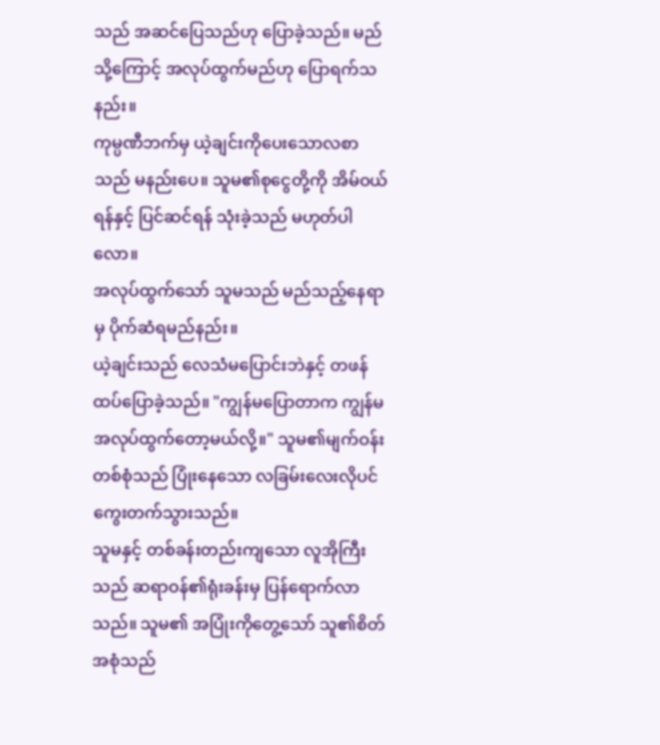သည် အဆင်ပြေသည်ဟု ပြောခဲ့သည်။ မည်သို့ကြောင့် အလုပ်ထွက်မည်ဟု ပြောရက်သနည်း။
ကုမ္ပဏီဘက်မှ ယဲ့ချင်းကိုပေးသောလစာသည် မနည်းပေ။ သူမ၏စုငွေတို့ကို အိမ်ဝယ်ရန်နှင့် ပြင်ဆင်ရန် သုံးခဲ့သည် မဟုတ်ပါလော။
အလုပ်ထွက်သော် သူမသည် မည်သည့်နေရာမှ ပိုက်ဆံရမည်နည်း။
ယဲ့ချင်းသည် လေသံမပြောင်းဘဲနှင့် တဖန်ထပ်ပြောခဲ့သည်။ "ကျွန်မပြောတာက ကျွန်မ အလုပ်ထွက်တော့မယ်လို့။" သူမ၏မျက်ဝန်းတစ်စုံသည် ပြုံးနေသော လခြမ်းလေးလိုပင် ကွေးတက်သွားသည်။
သူမနှင့် တစ်ခန်းတည်းကျသော လူအိုကြီးသည် ဆရာဝန်၏ရုံးခန်းမှ ပြန်ရောက်လာသည်။ သူမ၏ အပြုံးကိုတွေ့သော် သူ၏စိတ်အစုံသည်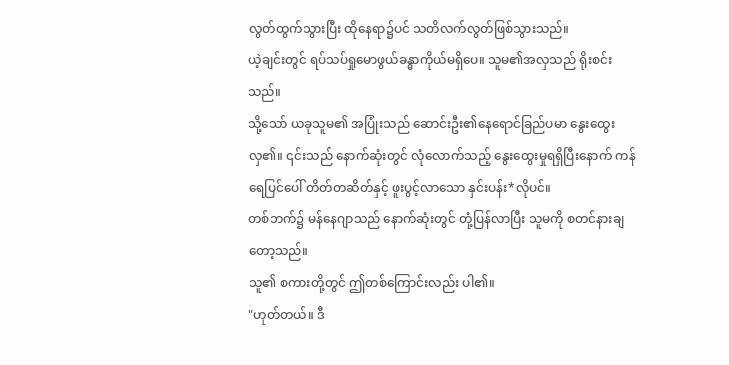လွတ်ထွက်သွားပြီး ထိုနေရာ၌ပင် သတိလက်လွတ်ဖြစ်သွားသည်။
ယဲ့ချင်းတွင် ရပ်သပ်ရှုမောဖွယ်ခန္ဓာကိုယ်မရှိပေ။ သူမ၏အလှသည် ရိုးစင်းသည်။
သို့သော် ယခုသူမ၏ အပြုံးသည် ဆောင်းဦး၏နေရောင်ခြည်ပမာ နွေးထွေးလှ၏။ ၎င်းသည် နောက်ဆုံးတွင် လုံလောက်သည့် နွေးထွေးမှုရရှိပြီးနောက် ကန်ရေပြင်ပေါ် တိတ်တဆိတ်နှင့် ဖူးပွင့်လာသော နှင်းပန်း*လိုပင်။
တစ်ဘက်၌ မန်နေဂျာသည် နောက်ဆုံးတွင် တုံ့ပြန်လာပြီး သူမကို စတင်နားချတော့သည်။
သူ၏ စကားတို့တွင် ဤတစ်ကြောင်းလည်း ပါ၏။
"ဟုတ်တယ်။ ဒီ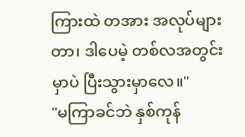ကြားထဲ တအား အလုပ်များတာ၊ ဒါပေမဲ့ တစ်လအတွင်းမှာပဲ ပြီးသွားမှာလေ။"
"မကြာခင်ဘဲ နှစ်ကုန်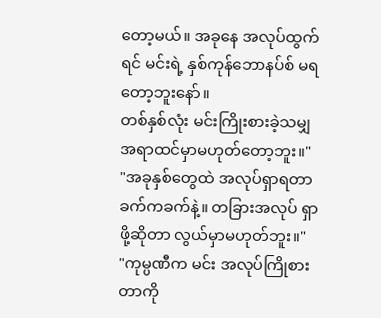တော့မယ်။ အခုနေ အလုပ်ထွက်ရင် မင်းရဲ့ နှစ်ကုန်ဘောနပ်စ် မရတော့ဘူးနော်။
တစ်နှစ်လုံး မင်းကြိုးစားခဲ့သမျှ အရာထင်မှာမဟုတ်တော့ဘူး။"
"အခုနှစ်တွေထဲ အလုပ်ရှာရတာ ခက်ကခက်နဲ့။ တခြားအလုပ် ရှာဖို့ဆိုတာ လွယ်မှာမဟုတ်ဘူး။"
"ကုမ္ပဏီက မင်း အလုပ်ကြိုစားတာကို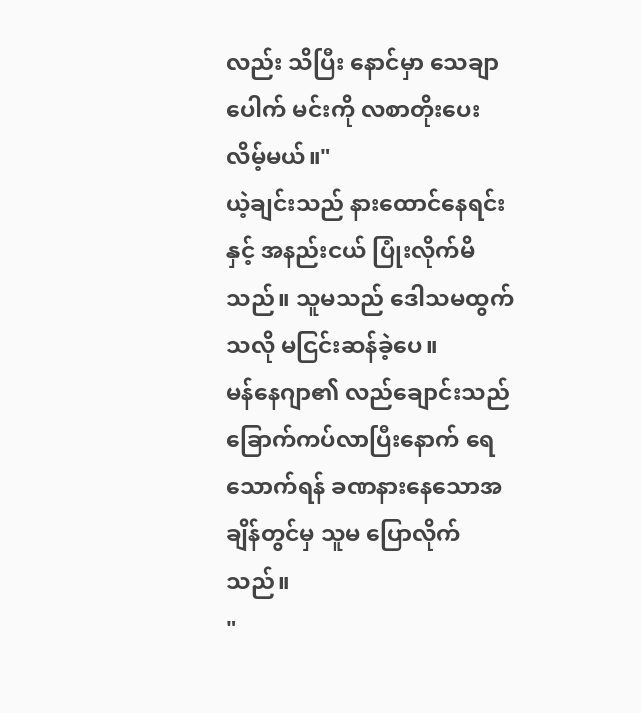လည်း သိပြီး နောင်မှာ သေချာပေါက် မင်းကို လစာတိုးပေးလိမ့်မယ်။"
ယဲ့ချင်းသည် နားထောင်နေရင်းနှင့် အနည်းငယ် ပြုံးလိုက်မိသည်။ သူမသည် ဒေါသမထွက်သလို မငြင်းဆန်ခဲ့ပေ။
မန်နေဂျာ၏ လည်ချောင်းသည် ခြောက်ကပ်လာပြီးနောက် ရေသောက်ရန် ခဏနားနေသောအချိန်တွင်မှ သူမ ပြောလိုက်သည်။
"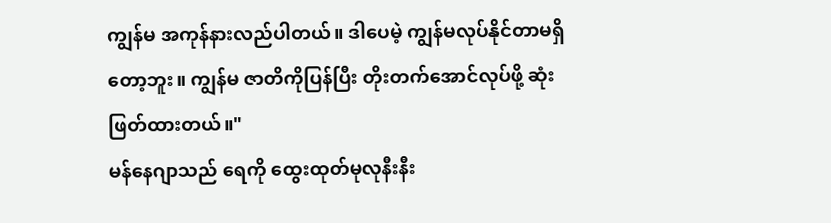ကျွန်မ အကုန်နားလည်ပါတယ်။ ဒါပေမဲ့ ကျွန်မလုပ်နိုင်တာမရှိတော့ဘူး။ ကျွန်မ ဇာတိကိုပြန်ပြီး တိုးတက်အောင်လုပ်ဖို့ ဆုံးဖြတ်ထားတယ်။"
မန်နေဂျာသည် ရေကို ထွေးထုတ်မုလုနီးနီး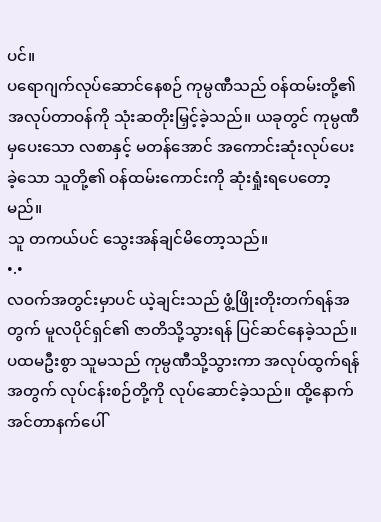ပင်။
ပရောဂျက်လုပ်ဆောင်နေစဉ် ကုမ္ပဏီသည် ဝန်ထမ်းတို့၏ အလုပ်တာဝန်ကို သုံးဆတိုးမြှင့်ခဲ့သည်။ ယခုတွင် ကုမ္ပဏီမှပေးသော လစာနှင့် မတန်အောင် အကောင်းဆုံးလုပ်ပေးခဲ့သော သူတို့၏ ဝန်ထမ်းကောင်းကို ဆုံးရှုံးရပေတော့မည်။
သူ တကယ်ပင် သွေးအန်ချင်မိတော့သည်။
•.•
လဝက်အတွင်းမှာပင် ယဲ့ချင်းသည် ဖွံ့ဖြိုးတိုးတက်ရန်အတွက် မူလပိုင်ရှင်၏ ဇာတိသို့သွားရန် ပြင်ဆင်နေခဲ့သည်။
ပထမဦးစွာ သူမသည် ကုမ္ပဏီသို့သွားကာ အလုပ်ထွက်ရန်အတွက် လုပ်ငန်းစဉ်တို့ကို လုပ်ဆောင်ခဲ့သည်။ ထို့နောက် အင်တာနက်ပေါ်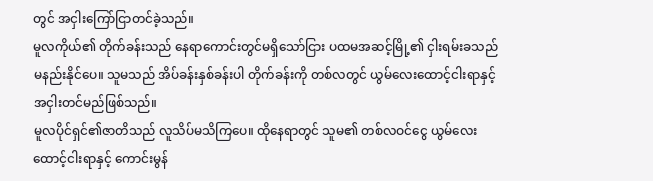တွင် အငှါးကြော်ငြာတင်ခဲ့သည်။
မူလကိုယ်၏ တိုက်ခန်းသည် နေရာကောင်းတွင်မရှိသော်ငြား ပထမအဆင့်မြို့၏ ငှါးရမ်းခသည် မနည်းနိုင်ပေ။ သူမသည် အိပ်ခန်းနှစ်ခန်းပါ တိုက်ခန်းကို တစ်လတွင် ယွမ်လေးထောင့်ငါးရာနှင့် အငှါးတင်မည်ဖြစ်သည်။
မူလပိုင်ရှင်၏ဇာတိသည် လူသိပ်မသိကြပေ။ ထိုနေရာတွင် သူမ၏ တစ်လဝင်ငွေ ယွမ်လေးထောင့်ငါးရာနှင့် ကောင်းမွန်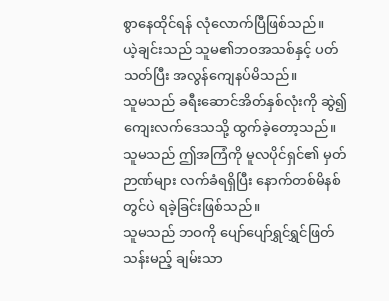စွာနေထိုင်ရန် လုံလောက်ပြီဖြစ်သည်။
ယဲ့ချင်းသည် သူမ၏ဘဝအသစ်နှင့် ပတ်သတ်ပြီး အလွန်ကျေနပ်မိသည်။
သူမသည် ခရီးဆောင်အိတ်နှစ်လုံးကို ဆွဲ၍ ကျေးလက်ဒေသသို့ ထွက်ခဲ့တော့သည်။
သူမသည် ဤအကြံကို မူလပိုင်ရှင်၏ မှတ်ဉာဏ်များ လက်ခံရရှိပြီး နောက်တစ်မိနစ်တွင်ပဲ ရခဲ့ခြင်းဖြစ်သည်။
သူမသည် ဘဝကို ပျော်ပျော်ရွှင်ရွှင်ဖြတ်သန်းမည့် ချမ်းသာ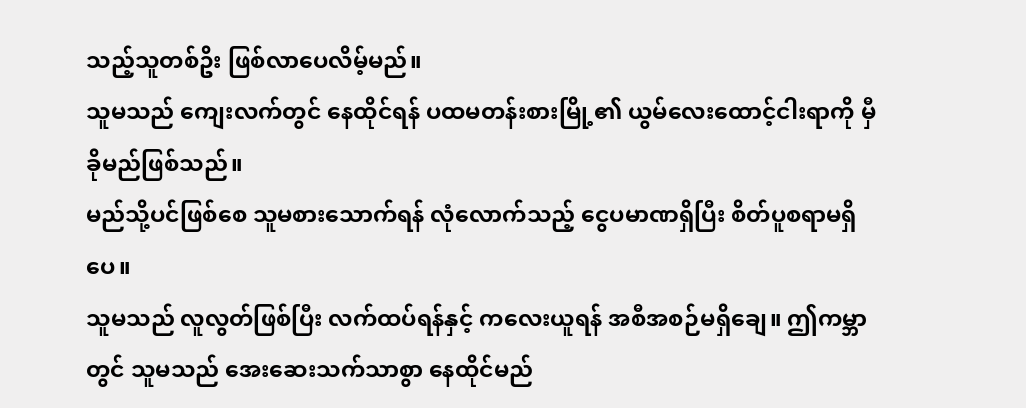သည့်သူတစ်ဥိး ဖြစ်လာပေလိမ့်မည်။
သူမသည် ကျေးလက်တွင် နေထိုင်ရန် ပထမတန်းစားမြို့၏ ယွမ်လေးထောင့်ငါးရာကို မှီခိုမည်ဖြစ်သည်။
မည်သို့ပင်ဖြစ်စေ သူမစားသောက်ရန် လုံလောက်သည့် ငွေပမာဏရှိပြီး စိတ်ပူစရာမရှိပေ။
သူမသည် လူလွတ်ဖြစ်ပြီး လက်ထပ်ရန်နှင့် ကလေးယူရန် အစီအစဉ်မရှိချေ။ ဤကမ္ဘာတွင် သူမသည် အေးဆေးသက်သာစွာ နေထိုင်မည်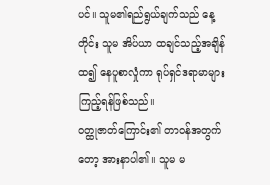ပင်။ သူမ၏ရည်ရွယ်ချက်သည် နေ့တိုင်း သူမ အိပ်ယာ ထချင်သည့်အချိန် ထ၍ နေပူစာလှုံကာ ရုပ်ရှင်ဒရာမာများကြည့်ရန်ဖြစ်သည်။
ဝတ္ထုဇာတ်ကြောင်း၏ တာဝန်အတွက်တော့ အားနာပါ၏။ သူမ မ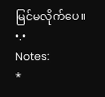မြင်မလိုက်ပေ။
•.•
Notes:
*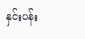နှင်းပန်း